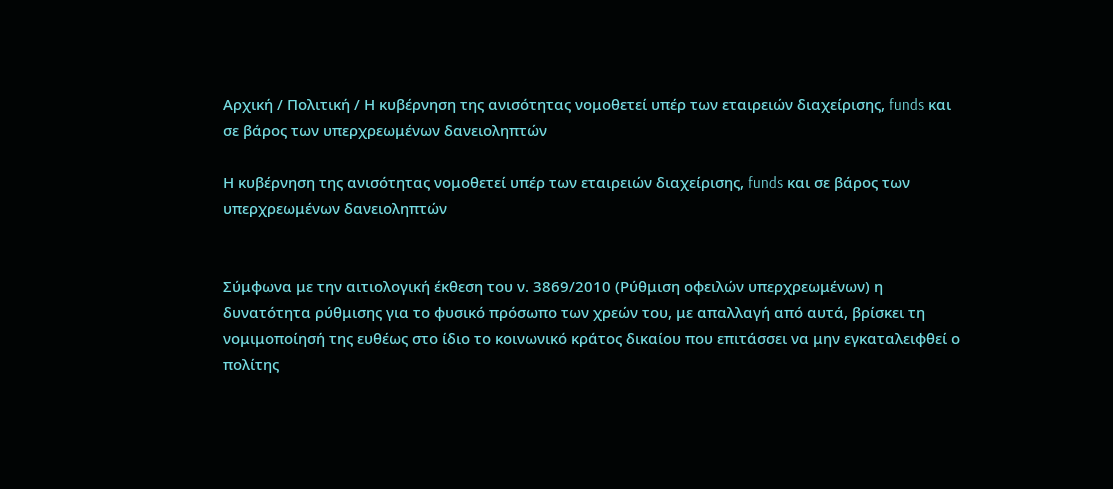Αρχική / Πολιτική / Η κυβέρνηση της ανισότητας νομοθετεί υπέρ των εταιρειών διαχείρισης, funds και σε βάρος των υπερχρεωμένων δανειοληπτών

Η κυβέρνηση της ανισότητας νομοθετεί υπέρ των εταιρειών διαχείρισης, funds και σε βάρος των υπερχρεωμένων δανειοληπτών


Σύμφωνα με την αιτιολογική έκθεση του ν. 3869/2010 (Ρύθμιση οφειλών υπερχρεωμένων) η δυνατότητα ρύθμισης για το φυσικό πρόσωπο των χρεών του, με απαλλαγή από αυτά, βρίσκει τη νομιμοποίησή της ευθέως στο ίδιο το κοινωνικό κράτος δικαίου που επιτάσσει να μην εγκαταλειφθεί ο πολίτης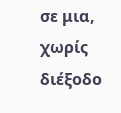σε μια, χωρίς διέξοδο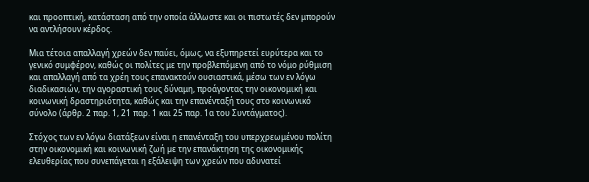και προοπτική, κατάσταση από την οποία άλλωστε και οι πιστωτές δεν μπορούν να αντλήσουν κέρδος.

Μια τέτοια απαλλαγή χρεών δεν παύει, όμως, να εξυπηρετεί ευρύτερα και το γενικό συμφέρον, καθώς οι πολίτες με την προβλεπόμενη από το νόμο ρύθμιση και απαλλαγή από τα χρέη τους επανακτούν ουσιαστικά, μέσω των εν λόγω διαδικασιών, την αγοραστική τους δύναμη, προάγοντας την οικονομική και κοινωνική δραστηριότητα, καθώς και την επανένταξή τους στο κοινωνικό σύνολο (άρθρ. 2 παρ. 1, 21 παρ. 1 και 25 παρ. 1α του Συντάγματος).

Στόχος των εν λόγω διατάξεων είναι η επανένταξη του υπερχρεωμένου πολίτη στην οικονομική και κοινωνική ζωή µε την επανάκτηση της οικονομικής ελευθερίας που συνεπάγεται η εξάλειψη των χρεών που αδυνατεί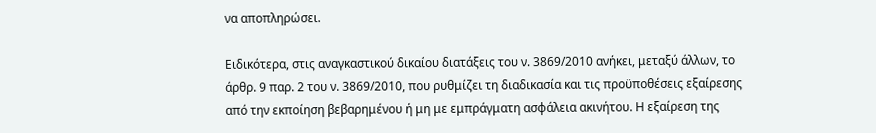να αποπληρώσει.

Ειδικότερα, στις αναγκαστικού δικαίου διατάξεις του ν. 3869/2010 ανήκει, μεταξύ άλλων, το άρθρ. 9 παρ. 2 του ν. 3869/2010, που ρυθμίζει τη διαδικασία και τις προϋποθέσεις εξαίρεσης από την εκποίηση βεβαρημένου ή μη με εμπράγματη ασφάλεια ακινήτου. Η εξαίρεση της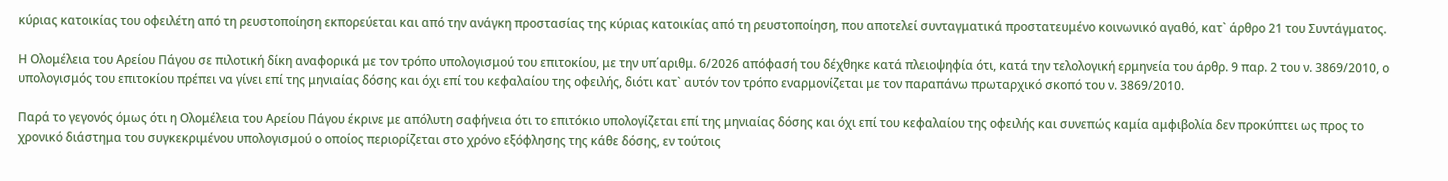κύριας κατοικίας του οφειλέτη από τη ρευστοποίηση εκπορεύεται και από την ανάγκη προστασίας της κύριας κατοικίας από τη ρευστοποίηση, που αποτελεί συνταγματικά προστατευμένο κοινωνικό αγαθό, κατ` άρθρο 21 του Συντάγματος.

Η Ολομέλεια του Αρείου Πάγου σε πιλοτική δίκη αναφορικά με τον τρόπο υπολογισμού του επιτοκίου, με την υπ΄αριθμ. 6/2026 απόφασή του δέχθηκε κατά πλειοψηφία ότι, κατά την τελολογική ερμηνεία του άρθρ. 9 παρ. 2 του ν. 3869/2010, ο υπολογισμός του επιτοκίου πρέπει να γίνει επί της μηνιαίας δόσης και όχι επί του κεφαλαίου της οφειλής, διότι κατ` αυτόν τον τρόπο εναρμονίζεται με τον παραπάνω πρωταρχικό σκοπό του ν. 3869/2010.

Παρά το γεγονός όμως ότι η Ολομέλεια του Αρείου Πάγου έκρινε με απόλυτη σαφήνεια ότι το επιτόκιο υπολογίζεται επί της μηνιαίας δόσης και όχι επί του κεφαλαίου της οφειλής και συνεπώς καμία αμφιβολία δεν προκύπτει ως προς το χρονικό διάστημα του συγκεκριμένου υπολογισμού ο οποίος περιορίζεται στο χρόνο εξόφλησης της κάθε δόσης, εν τούτοις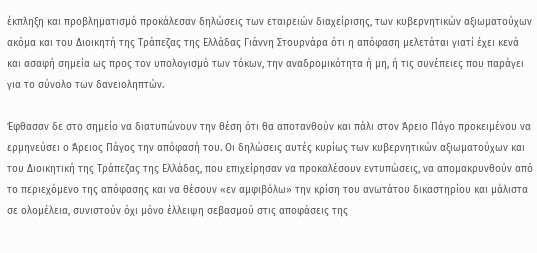έκπληξη και προβληματισμό προκάλεσαν δηλώσεις των εταιρειών διαχείρισης, των κυβερνητικών αξιωματούχων ακόμα και του Διοικητή της Τράπεζας της Ελλάδας Γιάννη Στουρνάρα ότι η απόφαση μελετάται γιατί έχει κενά και ασαφή σημεία ως προς τον υπολογισμό των τόκων, την αναδρομικότητα ή μη, ή τις συνέπειες που παράγει για το σύνολο των δανειοληπτών.

Έφθασαν δε στο σημείο να διατυπώνουν την θέση ότι θα αποτανθούν και πάλι στον Άρειο Πάγο προκειμένου να ερμηνεύσει ο Άρειος Πάγος την απόφασή του. Οι δηλώσεις αυτές κυρίως των κυβερνητικών αξιωματούχων και του Διοικητική της Τράπεζας της Ελλάδας, που επιχείρησαν να προκαλέσουν εντυπώσεις, να απομακρυνθούν από το περιεχόμενο της απόφασης και να θέσουν «εν αμφιβόλω» την κρίση του ανωτάτου δικαστηρίου και μάλιστα σε ολομέλεια, συνιστούν όχι μόνο έλλειψη σεβασμού στις αποφάσεις της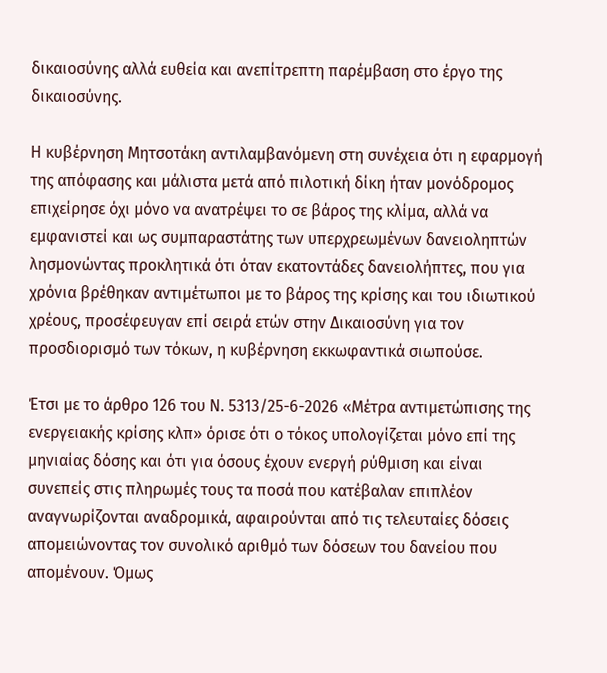δικαιοσύνης αλλά ευθεία και ανεπίτρεπτη παρέμβαση στο έργο της δικαιοσύνης.

Η κυβέρνηση Μητσοτάκη αντιλαμβανόμενη στη συνέχεια ότι η εφαρμογή της απόφασης και μάλιστα μετά από πιλοτική δίκη ήταν μονόδρομος επιχείρησε όχι μόνο να ανατρέψει το σε βάρος της κλίμα, αλλά να εμφανιστεί και ως συμπαραστάτης των υπερχρεωμένων δανειοληπτών λησμονώντας προκλητικά ότι όταν εκατοντάδες δανειολήπτες, που για χρόνια βρέθηκαν αντιμέτωποι με το βάρος της κρίσης και του ιδιωτικού χρέους, προσέφευγαν επί σειρά ετών στην Δικαιοσύνη για τον προσδιορισμό των τόκων, η κυβέρνηση εκκωφαντικά σιωπούσε.

Έτσι με το άρθρο 126 του Ν. 5313/25-6-2026 «Μέτρα αντιμετώπισης της ενεργειακής κρίσης κλπ» όρισε ότι ο τόκος υπολογίζεται μόνο επί της μηνιαίας δόσης και ότι για όσους έχουν ενεργή ρύθμιση και είναι συνεπείς στις πληρωμές τους τα ποσά που κατέβαλαν επιπλέον αναγνωρίζονται αναδρομικά, αφαιρούνται από τις τελευταίες δόσεις απομειώνοντας τον συνολικό αριθμό των δόσεων του δανείου που απομένουν. Όμως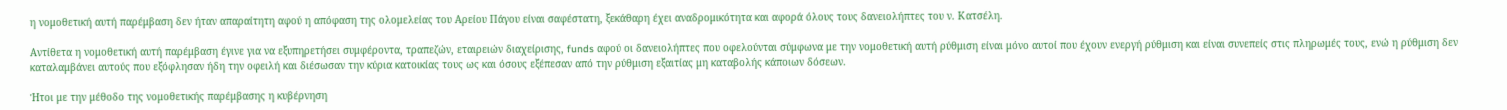η νομοθετική αυτή παρέμβαση δεν ήταν απαραίτητη αφού η απόφαση της ολομελείας του Αρείου Πάγου είναι σαφέστατη, ξεκάθαρη έχει αναδρομικότητα και αφορά όλους τους δανειολήπτες του ν. Κατσέλη.

Αντίθετα η νομοθετική αυτή παρέμβαση έγινε για να εξυπηρετήσει συμφέροντα, τραπεζών, εταιρειών διαχείρισης, funds αφού οι δανειολήπτες που οφελούνται σύμφωνα με την νομοθετική αυτή ρύθμιση είναι μόνο αυτοί που έχουν ενεργή ρύθμιση και είναι συνεπείς στις πληρωμές τους, ενώ η ρύθμιση δεν καταλαμβάνει αυτούς που εξόφλησαν ήδη την οφειλή και διέσωσαν την κύρια κατοικίας τους ως και όσους εξέπεσαν από την ρύθμιση εξαιτίας μη καταβολής κάποιων δόσεων.

Ήτοι με την μέθοδο της νομοθετικής παρέμβασης η κυβέρνηση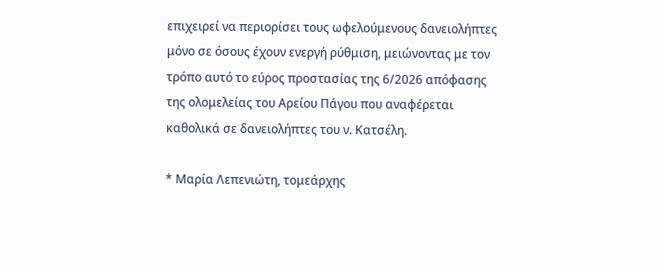επιχειρεί να περιορίσει τους ωφελούμενους δανειολήπτες μόνο σε όσους έχουν ενεργή ρύθμιση, μειώνοντας με τον τρόπο αυτό το εύρος προστασίας της 6/2026 απόφασης της ολομελείας του Αρείου Πάγου που αναφέρεται καθολικά σε δανειολήπτες του ν. Κατσέλη.

* Μαρία Λεπενιώτη, τομεάρχης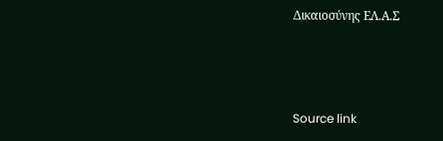Δικαιοσύνης ΕΛ.Α.Σ



Source link